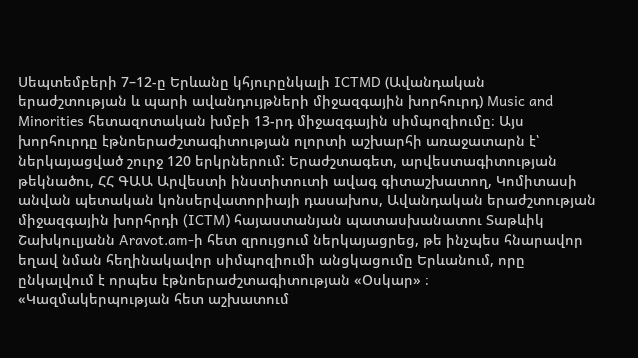Սեպտեմբերի 7–12-ը Երևանը կհյուրընկալի ICTMD (Ավանդական երաժշտության և պարի ավանդույթների միջազգային խորհուրդ) Music and Minorities հետազոտական խմբի 13-րդ միջազգային սիմպոզիումը։ Այս խորհուրդը էթնոերաժշտագիտության ոլորտի աշխարհի առաջատարն է՝ ներկայացված շուրջ 120 երկրներում: Երաժշտագետ, արվեստագիտության թեկնածու, ՀՀ ԳԱԱ Արվեստի ինստիտուտի ավագ գիտաշխատող, Կոմիտասի անվան պետական կոնսերվատորիայի դասախոս, Ավանդական երաժշտության միջազգային խորհրդի (ICTM) հայաստանյան պատասխանատու Տաթևիկ Շախկուլյանն Aravot.am-ի հետ զրույցում ներկայացրեց, թե ինչպես հնարավոր եղավ նման հեղինակավոր սիմպոզիումի անցկացումը Երևանում, որը ընկալվում է որպես էթնոերաժշտագիտության «Օսկար» ։
«Կազմակերպության հետ աշխատում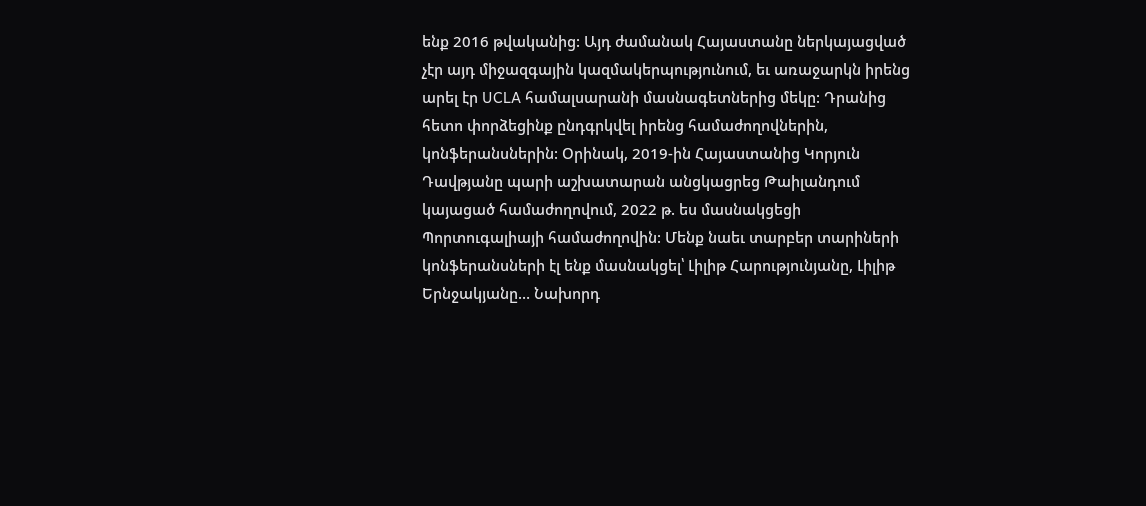ենք 2016 թվականից: Այդ ժամանակ Հայաստանը ներկայացված չէր այդ միջազգային կազմակերպությունում, եւ առաջարկն իրենց արել էր UCLA համալսարանի մասնագետներից մեկը: Դրանից հետո փորձեցինք ընդգրկվել իրենց համաժողովներին, կոնֆերանսներին: Օրինակ, 2019-ին Հայաստանից Կորյուն Դավթյանը պարի աշխատարան անցկացրեց Թաիլանդում կայացած համաժողովում, 2022 թ. ես մասնակցեցի Պորտուգալիայի համաժողովին: Մենք նաեւ տարբեր տարիների կոնֆերանսների էլ ենք մասնակցել՝ Լիլիթ Հարությունյանը, Լիլիթ Երնջակյանը… Նախորդ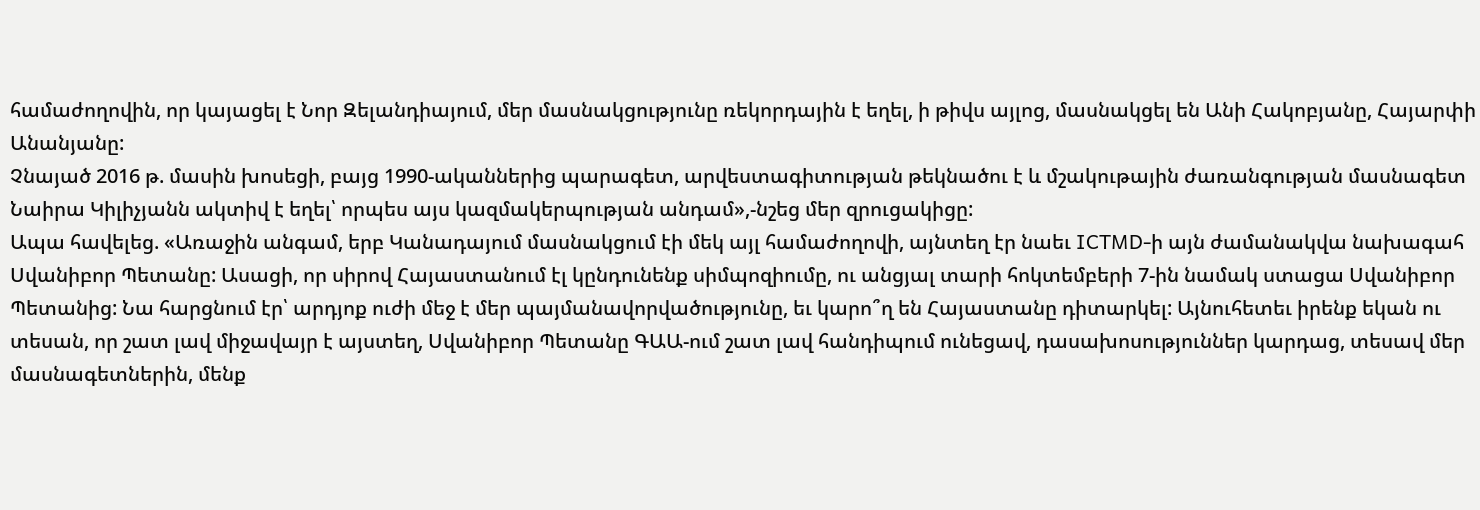համաժողովին, որ կայացել է Նոր Զելանդիայում, մեր մասնակցությունը ռեկորդային է եղել, ի թիվս այլոց, մասնակցել են Անի Հակոբյանը, Հայարփի Անանյանը:
Չնայած 2016 թ. մասին խոսեցի, բայց 1990-ականներից պարագետ, արվեստագիտության թեկնածու է և մշակութային ժառանգության մասնագետ Նաիրա Կիլիչյանն ակտիվ է եղել՝ որպես այս կազմակերպության անդամ»,-նշեց մեր զրուցակիցը:
Ապա հավելեց. «Առաջին անգամ, երբ Կանադայում մասնակցում էի մեկ այլ համաժողովի, այնտեղ էր նաեւ ICTMD-ի այն ժամանակվա նախագահ Սվանիբոր Պետանը: Ասացի, որ սիրով Հայաստանում էլ կընդունենք սիմպոզիումը, ու անցյալ տարի հոկտեմբերի 7-ին նամակ ստացա Սվանիբոր Պետանից: Նա հարցնում էր՝ արդյոք ուժի մեջ է մեր պայմանավորվածությունը, եւ կարո՞ղ են Հայաստանը դիտարկել: Այնուհետեւ իրենք եկան ու տեսան, որ շատ լավ միջավայր է այստեղ, Սվանիբոր Պետանը ԳԱԱ-ում շատ լավ հանդիպում ունեցավ, դասախոսություններ կարդաց, տեսավ մեր մասնագետներին, մենք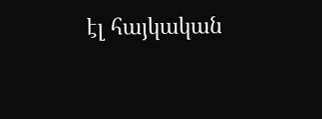էլ հայկական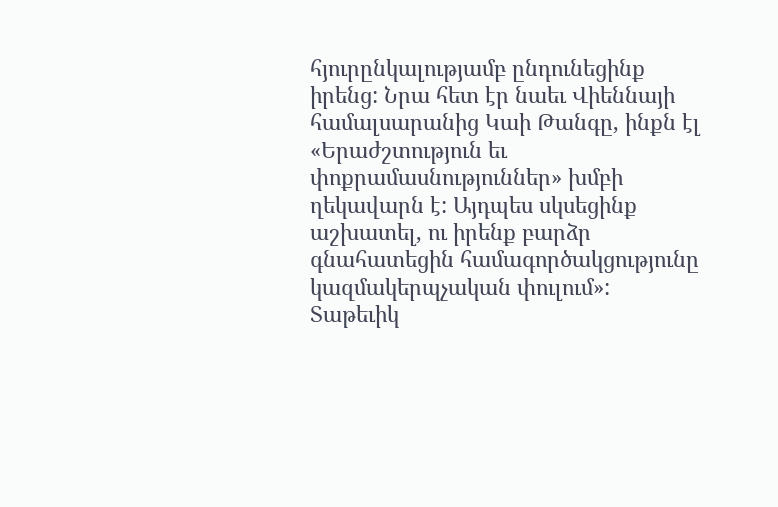հյուրընկալությամբ ընդունեցինք իրենց: Նրա հետ էր նաեւ Վիեննայի համալսարանից Կաի Թանգը, ինքն էլ «Երաժշտություն եւ փոքրամասնություններ» խմբի ղեկավարն է: Այդպես սկսեցինք աշխատել, ու իրենք բարձր գնահատեցին համագործակցությունը կազմակերպչական փուլում»:
Տաթեւիկ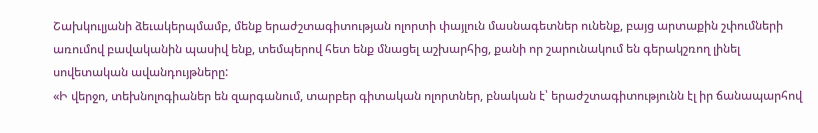Շախկուլյանի ձեւակերպմամբ, մենք երաժշտագիտության ոլորտի փայլուն մասնագետներ ունենք, բայց արտաքին շփումների առումով բավականին պասիվ ենք, տեմպերով հետ ենք մնացել աշխարհից, քանի որ շարունակում են գերակշռող լինել սովետական ավանդույթները:
«Ի վերջո, տեխնոլոգիաներ են զարգանում, տարբեր գիտական ոլորտներ, բնական է՝ երաժշտագիտությունն էլ իր ճանապարհով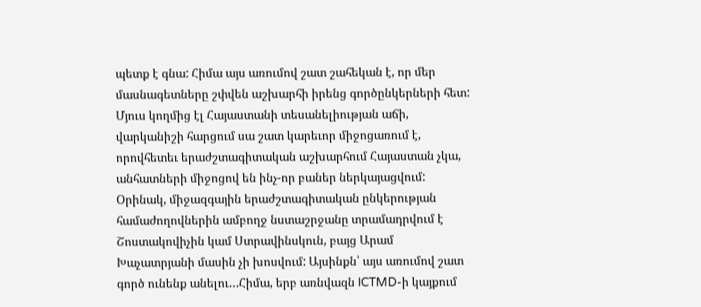պետք է գնա: Հիմա այս առումով շատ շահեկան է, որ մեր մասնագետները շփվեն աշխարհի իրենց գործընկերների հետ: Մյուս կողմից էլ Հայաստանի տեսանելիության աճի, վարկանիշի հարցում սա շատ կարեւոր միջոցառում է, որովհետեւ երաժշտագիտական աշխարհում Հայաստան չկա, անհատների միջոցով են ինչ-որ բաներ ներկայացվում: Օրինակ, միջազգային երաժշտագիտական ընկերության համաժողովներին ամբողջ նստաշրջանը տրամադրվում է Շոստակովիչին կամ Ստրավինսկուն, բայց Արամ Խաչատրյանի մասին չի խոսվում: Այսինքն՝ այս առումով շատ գործ ունենք անելու…Հիմա, երբ առնվազն ICTMD-ի կայքում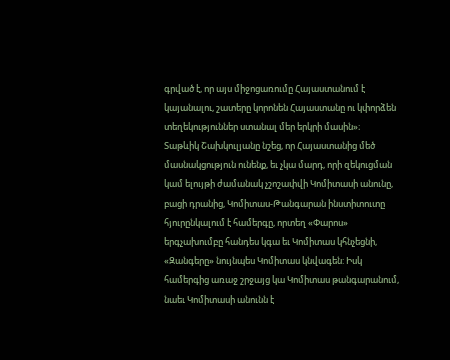գրված է, որ այս միջոցառումը Հայաստանում է կայանալու, շատերը կորոնեն Հայաստանը ու կփորձեն տեղեկություններ ստանալ մեր երկրի մասին»։
Տաթևիկ Շախկուլյանը նշեց, որ Հայաստանից մեծ մասնակցություն ունենք, եւ չկա մարդ, որի զեկուցման կամ ելույթի ժամանակ չշոշափվի Կոմիտասի անունը, բացի դրանից, Կոմիտաս-Թանգարան ինստիտուտը հյուրընկալում է համերգը, որտեղ «Փարոս» երգչախումբը հանդես կգա եւ Կոմիտաս կհնչեցնի, «Զանգերը» նույնպես Կոմիտաս կնվագեն: Իսկ համերգից առաջ շրջայց կա Կոմիտաս թանգարանում, նաեւ Կոմիտասի անունն է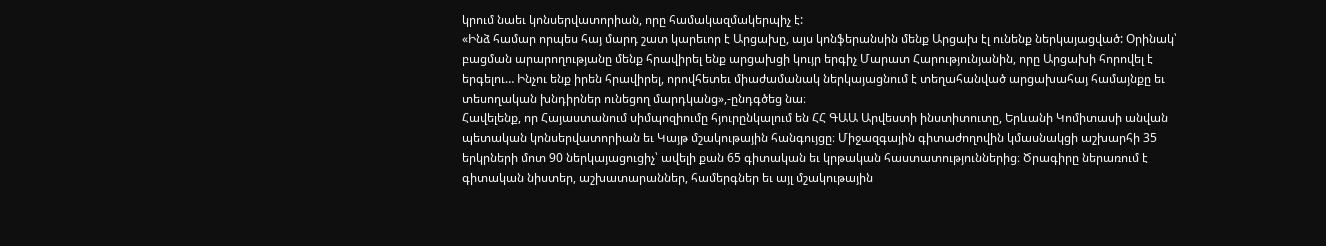կրում նաեւ կոնսերվատորիան, որը համակազմակերպիչ է:
«Ինձ համար որպես հայ մարդ շատ կարեւոր է Արցախը, այս կոնֆերանսին մենք Արցախ էլ ունենք ներկայացված: Օրինակ՝ բացման արարողությանը մենք հրավիրել ենք արցախցի կույր երգիչ Մարատ Հարությունյանին, որը Արցախի հորովել է երգելու… Ինչու ենք իրեն հրավիրել, որովհետեւ միաժամանակ ներկայացնում է տեղահանված արցախահայ համայնքը եւ տեսողական խնդիրներ ունեցող մարդկանց»,-ընդգծեց նա։
Հավելենք, որ Հայաստանում սիմպոզիումը հյուրընկալում են ՀՀ ԳԱԱ Արվեստի ինստիտուտը, Երևանի Կոմիտասի անվան պետական կոնսերվատորիան եւ Կայթ մշակութային հանգույցը։ Միջազգային գիտաժողովին կմասնակցի աշխարհի 35 երկրների մոտ 90 ներկայացուցիչ՝ ավելի քան 65 գիտական եւ կրթական հաստատություններից։ Ծրագիրը ներառում է գիտական նիստեր, աշխատարաններ, համերգներ եւ այլ մշակութային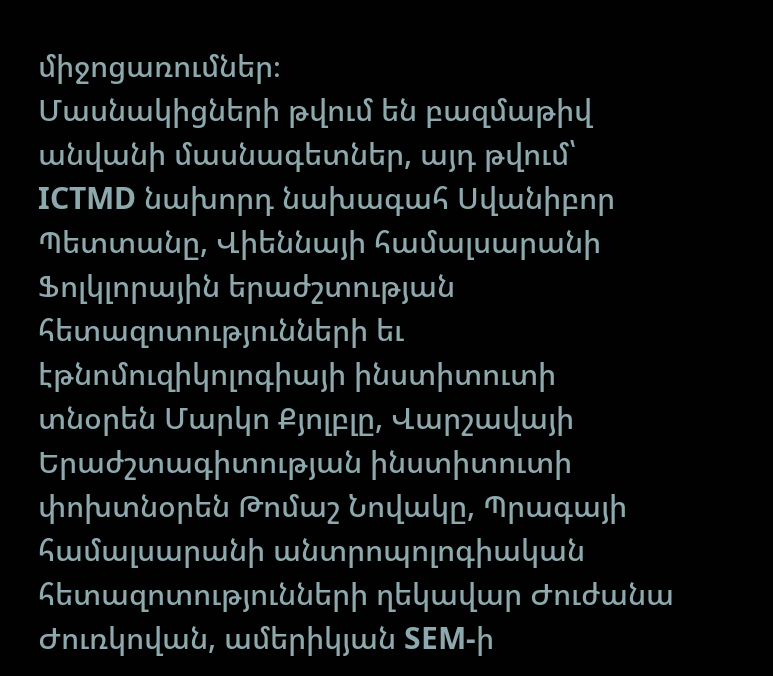միջոցառումներ։
Մասնակիցների թվում են բազմաթիվ անվանի մասնագետներ, այդ թվում՝ ICTMD նախորդ նախագահ Սվանիբոր Պետտանը, Վիեննայի համալսարանի Ֆոլկլորային երաժշտության հետազոտությունների եւ էթնոմուզիկոլոգիայի ինստիտուտի տնօրեն Մարկո Քյոլբլը, Վարշավայի Երաժշտագիտության ինստիտուտի փոխտնօրեն Թոմաշ Նովակը, Պրագայի համալսարանի անտրոպոլոգիական հետազոտությունների ղեկավար Ժուժանա Ժուռկովան, ամերիկյան SEM-ի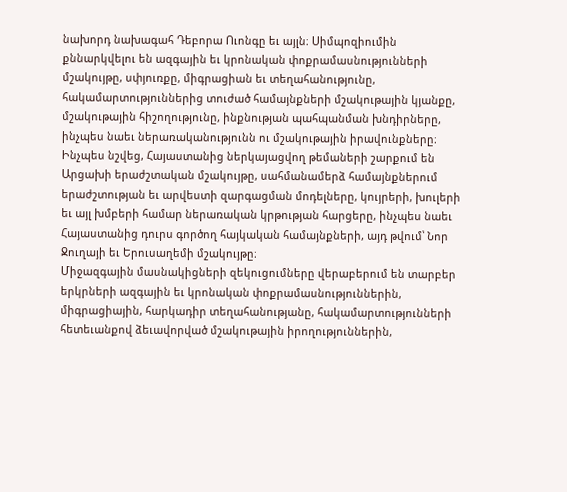նախորդ նախագահ Դեբորա Ուոնգը եւ այլն։ Սիմպոզիումին քննարկվելու են ազգային եւ կրոնական փոքրամասնությունների մշակույթը, սփյուռքը, միգրացիան եւ տեղահանությունը, հակամարտություններից տուժած համայնքների մշակութային կյանքը, մշակութային հիշողությունը, ինքնության պահպանման խնդիրները, ինչպես նաեւ ներառականությունն ու մշակութային իրավունքները։
Ինչպես նշվեց, Հայաստանից ներկայացվող թեմաների շարքում են Արցախի երաժշտական մշակույթը, սահմանամերձ համայնքներում երաժշտության եւ արվեստի զարգացման մոդելները, կույրերի, խուլերի եւ այլ խմբերի համար ներառական կրթության հարցերը, ինչպես նաեւ Հայաստանից դուրս գործող հայկական համայնքների, այդ թվում՝ Նոր Ջուղայի եւ Երուսաղեմի մշակույթը։
Միջազգային մասնակիցների զեկուցումները վերաբերում են տարբեր երկրների ազգային եւ կրոնական փոքրամասնություններին, միգրացիային, հարկադիր տեղահանությանը, հակամարտությունների հետեւանքով ձեւավորված մշակութային իրողություններին,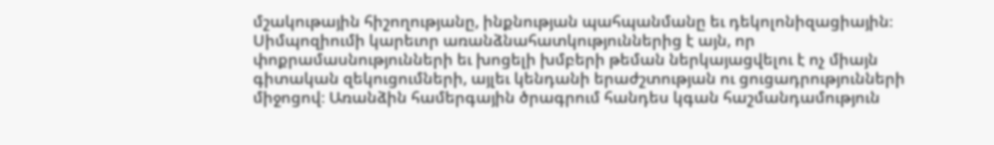մշակութային հիշողությանը, ինքնության պահպանմանը եւ դեկոլոնիզացիային։ Սիմպոզիումի կարեւոր առանձնահատկություններից է այն, որ փոքրամասնությունների եւ խոցելի խմբերի թեման ներկայացվելու է ոչ միայն գիտական զեկուցումների, այլեւ կենդանի երաժշտության ու ցուցադրությունների միջոցով։ Առանձին համերգային ծրագրում հանդես կգան հաշմանդամություն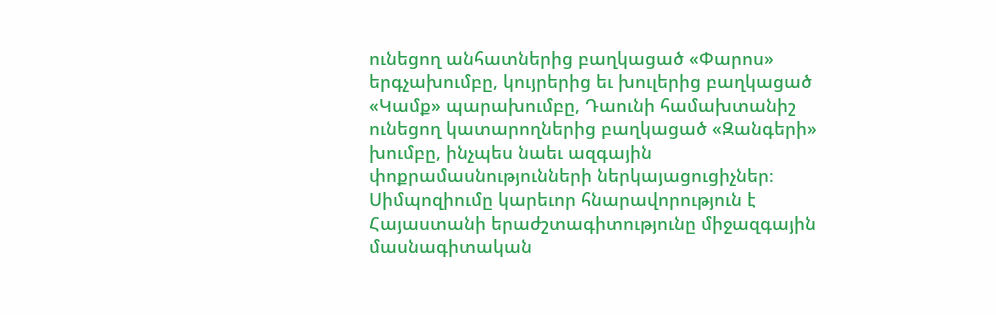ունեցող անհատներից բաղկացած «Փարոս» երգչախումբը, կույրերից եւ խուլերից բաղկացած «Կամք» պարախումբը, Դաունի համախտանիշ ունեցող կատարողներից բաղկացած «Զանգերի» խումբը, ինչպես նաեւ ազգային փոքրամասնությունների ներկայացուցիչներ։
Սիմպոզիումը կարեւոր հնարավորություն է Հայաստանի երաժշտագիտությունը միջազգային մասնագիտական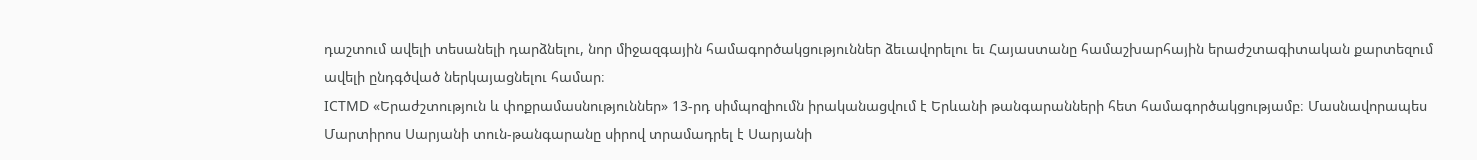դաշտում ավելի տեսանելի դարձնելու, նոր միջազգային համագործակցություններ ձեւավորելու եւ Հայաստանը համաշխարհային երաժշտագիտական քարտեզում ավելի ընդգծված ներկայացնելու համար։
ICTMD «Երաժշտություն և փոքրամասնություններ» 13-րդ սիմպոզիումն իրականացվում է Երևանի թանգարանների հետ համագործակցությամբ։ Մասնավորապես Մարտիրոս Սարյանի տուն-թանգարանը սիրով տրամադրել է Սարյանի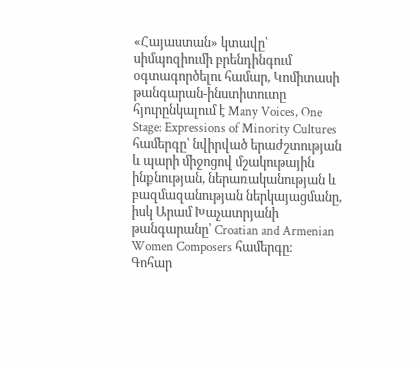«Հայաստան» կտավը՝ սիմպոզիումի բրենդինգում օգտագործելու համար, Կոմիտասի թանգարան-ինստիտուտը հյուրընկալում է Many Voices, One Stage: Expressions of Minority Cultures համերգը՝ նվիրված երաժշտության և պարի միջոցով մշակութային ինքնության, ներառականության և բազմազանության ներկայացմանը, իսկ Արամ Խաչատրյանի թանգարանը՝ Croatian and Armenian Women Composers համերգը։
Գոհար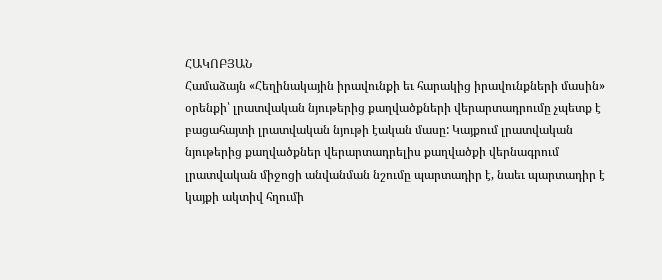ՀԱԿՈԲՅԱՆ
Համաձայն «Հեղինակային իրավունքի եւ հարակից իրավունքների մասին» օրենքի՝ լրատվական նյութերից քաղվածքների վերարտադրումը չպետք է բացահայտի լրատվական նյութի էական մասը: Կայքում լրատվական նյութերից քաղվածքներ վերարտադրելիս քաղվածքի վերնագրում լրատվական միջոցի անվանման նշումը պարտադիր է, նաեւ պարտադիր է կայքի ակտիվ հղումի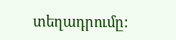տեղադրումը: